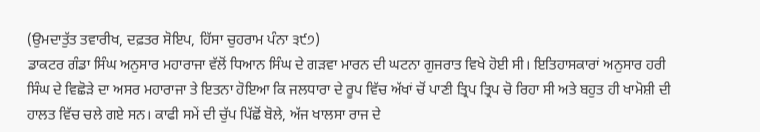(ਉਮਦਾਤੁੱਤ ਤਵਾਰੀਖ, ਦਫ਼ਤਰ ਸੋਇਪ, ਹਿੱਸਾ ਚੁਹਰਾਮ ਪੰਨਾ ੩੯੭)
ਡਾਕਟਰ ਗੰਡਾ ਸਿੰਘ ਅਨੁਸਾਰ ਮਹਾਰਾਜਾ ਵੱਲੋਂ ਧਿਆਨ ਸਿੰਘ ਦੇ ਗੜਵਾ ਮਾਰਨ ਦੀ ਘਟਨਾ ਗੁਜਰਾਤ ਵਿਖੇ ਹੋਈ ਸੀ। ਇਤਿਹਾਸਕਾਰਾਂ ਅਨੁਸਾਰ ਹਰੀ ਸਿੰਘ ਦੇ ਵਿਛੋੜੇ ਦਾ ਅਸਰ ਮਹਾਰਾਜਾ ਤੇ ਇਤਨਾ ਹੋਇਆ ਕਿ ਜਲਧਾਰਾ ਦੇ ਰੂਪ ਵਿੱਚ ਅੱਖਾਂ ਚੋਂ ਪਾਣੀ ਤ੍ਰਿਪ ਤ੍ਰਿਪ ਚੋ ਰਿਹਾ ਸੀ ਅਤੇ ਬਹੁਤ ਹੀ ਖਾਮੋਸ਼ੀ ਦੀ ਹਾਲਤ ਵਿੱਚ ਚਲੇ ਗਏ ਸਨ। ਕਾਫੀ ਸਮੇਂ ਦੀ ਚੁੱਪ ਪਿੱਛੋਂ ਬੋਲੇ, ਅੱਜ ਖਾਲਸਾ ਰਾਜ ਦੇ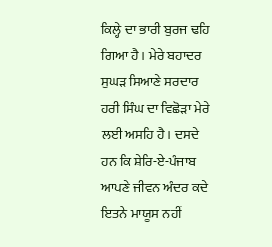ਕਿਲ੍ਹੇ ਦਾ ਭਾਰੀ ਬੁਰਜ ਢਹਿ ਗਿਆ ਹੈ। ਮੇਰੇ ਬਹਾਦਰ ਸੁਘੜ ਸਿਆਣੇ ਸਰਦਾਰ ਹਰੀ ਸਿੰਘ ਦਾ ਵਿਛੋੜਾ ਮੇਰੇ ਲਈ ਅਸਹਿ ਹੈ। ਦਸਦੇ ਹਨ ਕਿ ਸ਼ੇਰਿ-ਏ-ਪੰਜਾਬ ਆਪਣੇ ਜੀਵਨ ਅੰਦਰ ਕਦੇ ਇਤਨੇ ਮਾਯੂਸ ਨਹੀਂ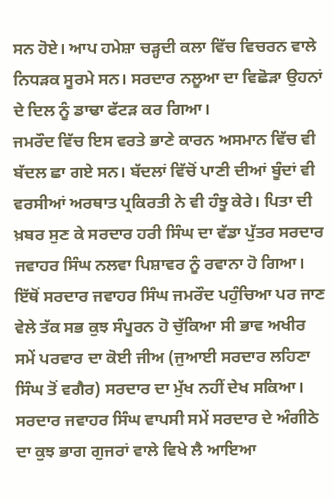ਸਨ ਹੋਏ। ਆਪ ਹਮੇਸ਼ਾ ਚੜ੍ਹਦੀ ਕਲਾ ਵਿੱਚ ਵਿਚਰਨ ਵਾਲੇ ਨਿਧੜਕ ਸੂਰਮੇ ਸਨ। ਸਰਦਾਰ ਨਲੂਆ ਦਾ ਵਿਛੋੜਾ ਉਹਨਾਂ ਦੇ ਦਿਲ ਨੂੰ ਡਾਢਾ ਫੱਟੜ ਕਰ ਗਿਆ।
ਜਮਰੌਦ ਵਿੱਚ ਇਸ ਵਰਤੇ ਭਾਣੇ ਕਾਰਨ ਅਸਮਾਨ ਵਿੱਚ ਵੀ ਬੱਦਲ ਛਾ ਗਏ ਸਨ। ਬੱਦਲਾਂ ਵਿੱਚੋਂ ਪਾਣੀ ਦੀਆਂ ਬੂੰਦਾਂ ਵੀ ਵਰਸੀਆਂ ਅਰਥਾਤ ਪ੍ਰਕਿਰਤੀ ਨੇ ਵੀ ਹੰਝੂ ਕੇਰੇ। ਪਿਤਾ ਦੀ ਖ਼ਬਰ ਸੁਣ ਕੇ ਸਰਦਾਰ ਹਰੀ ਸਿੰਘ ਦਾ ਵੱਡਾ ਪੁੱਤਰ ਸਰਦਾਰ ਜਵਾਹਰ ਸਿੰਘ ਨਲਵਾ ਪਿਸ਼ਾਵਰ ਨੂੰ ਰਵਾਨਾ ਹੋ ਗਿਆ। ਇੱਥੋਂ ਸਰਦਾਰ ਜਵਾਹਰ ਸਿੰਘ ਜਮਰੌਦ ਪਹੁੰਚਿਆ ਪਰ ਜਾਣ ਵੇਲੇ ਤੱਕ ਸਭ ਕੁਝ ਸੰਪੂਰਨ ਹੋ ਚੁੱਕਿਆ ਸੀ ਭਾਵ ਅਖੀਰ ਸਮੇਂ ਪਰਵਾਰ ਦਾ ਕੋਈ ਜੀਅ (ਜੁਆਈ ਸਰਦਾਰ ਲਹਿਣਾ ਸਿੰਘ ਤੋਂ ਵਗੈਰ) ਸਰਦਾਰ ਦਾ ਮੁੱਖ ਨਹੀਂ ਦੇਖ ਸਕਿਆ। ਸਰਦਾਰ ਜਵਾਹਰ ਸਿੰਘ ਵਾਪਸੀ ਸਮੇਂ ਸਰਦਾਰ ਦੇ ਅੰਗੀਠੇ ਦਾ ਕੁਝ ਭਾਗ ਗੁਜਰਾਂ ਵਾਲੇ ਵਿਖੇ ਲੈ ਆਇਆ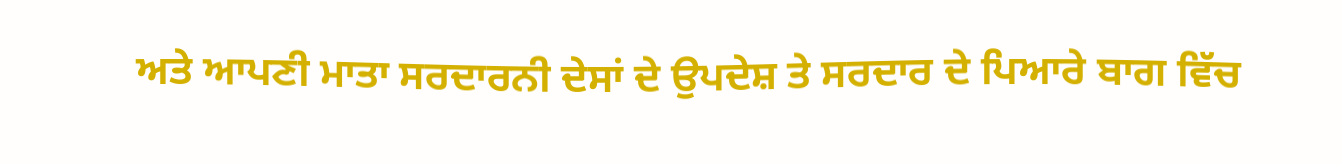ਅਤੇ ਆਪਣੀ ਮਾਤਾ ਸਰਦਾਰਨੀ ਦੇਸਾਂ ਦੇ ਉਪਦੇਸ਼ ਤੇ ਸਰਦਾਰ ਦੇ ਪਿਆਰੇ ਬਾਗ ਵਿੱਚ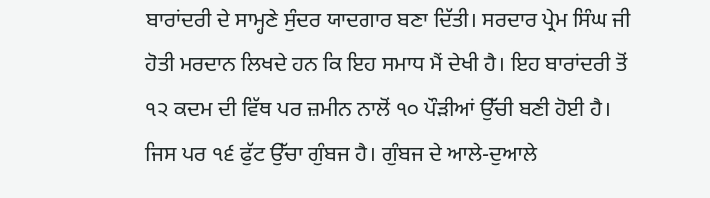ਬਾਰਾਂਦਰੀ ਦੇ ਸਾਮ੍ਹਣੇ ਸੁੰਦਰ ਯਾਦਗਾਰ ਬਣਾ ਦਿੱਤੀ। ਸਰਦਾਰ ਪ੍ਰੇਮ ਸਿੰਘ ਜੀ ਹੋਤੀ ਮਰਦਾਨ ਲਿਖਦੇ ਹਨ ਕਿ ਇਹ ਸਮਾਧ ਮੈਂ ਦੇਖੀ ਹੈ। ਇਹ ਬਾਰਾਂਦਰੀ ਤੋਂ ੧੨ ਕਦਮ ਦੀ ਵਿੱਥ ਪਰ ਜ਼ਮੀਨ ਨਾਲੋਂ ੧੦ ਪੌੜੀਆਂ ਉੱਚੀ ਬਣੀ ਹੋਈ ਹੈ। ਜਿਸ ਪਰ ੧੬ ਫੁੱਟ ਉੱਚਾ ਗੁੰਬਜ ਹੈ। ਗੁੰਬਜ ਦੇ ਆਲੇ-ਦੁਆਲੇ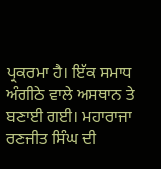ਪ੍ਰਕਰਮਾ ਹੈ। ਇੱਕ ਸਮਾਧ ਅੰਗੀਠੇ ਵਾਲੇ ਅਸਥਾਨ ਤੇ ਬਣਾਈ ਗਈ। ਮਹਾਰਾਜਾ ਰਣਜੀਤ ਸਿੰਘ ਦੀ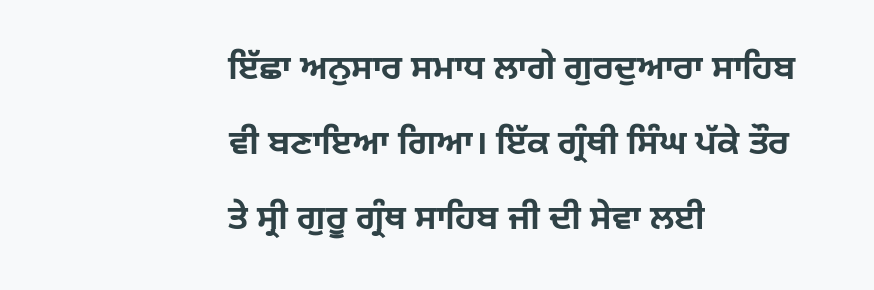ਇੱਛਾ ਅਨੁਸਾਰ ਸਮਾਧ ਲਾਗੇ ਗੁਰਦੁਆਰਾ ਸਾਹਿਬ ਵੀ ਬਣਾਇਆ ਗਿਆ। ਇੱਕ ਗ੍ਰੰਥੀ ਸਿੰਘ ਪੱਕੇ ਤੌਰ ਤੇ ਸ੍ਰੀ ਗੁਰੂ ਗ੍ਰੰਥ ਸਾਹਿਬ ਜੀ ਦੀ ਸੇਵਾ ਲਈ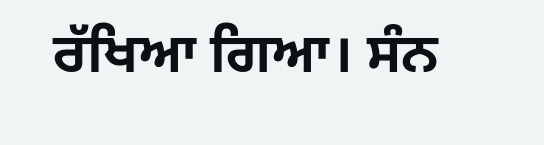ਰੱਖਿਆ ਗਿਆ। ਸੰਨ